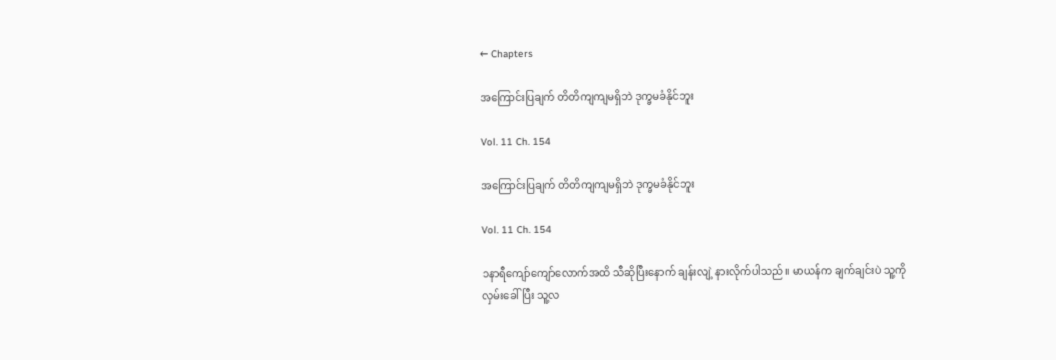← Chapters

အကြောင်းပြချက် တိတိကျကျမရှိဘဲ ဒုက္ခမခံနိုင်ဘူး

Vol. 11 Ch. 154

အကြောင်းပြချက် တိတိကျကျမရှိဘဲ ဒုက္ခမခံနိုင်ဘူး

Vol. 11 Ch. 154

၁နာရီကျော်ကျော်လောက်အထိ သီဆိုပြီးနောက် ချန်းလျဲ့ နားလိုက်ပါသည်။ မာယန်က ချက်ချင်းပဲ သူ့ကိုလှမ်းခေါ်ပြီး သူ့လ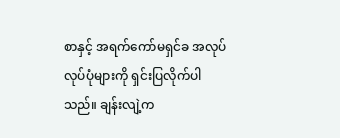စာနှင့် အရက်ကော်မရှင်ခ အလုပ်လုပ်ပုံများကို ရှင်းပြလိုက်ပါသည်။ ချန်းလျဲ့က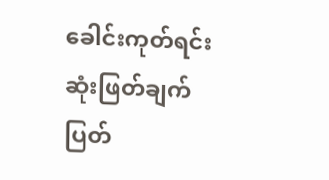ခေါင်းကုတ်ရင်း ဆုံးဖြတ်ချက် ပြတ်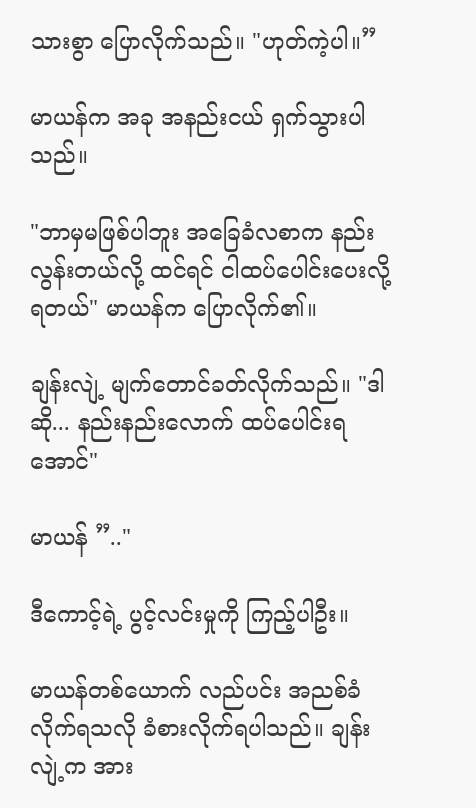သားစွာ ပြောလိုက်သည်။ "ဟုတ်ကဲ့ပါ။”

မာယန်က အခု အနည်းငယ် ရှက်သွားပါသည်။

"ဘာမှမဖြစ်ပါဘူး အခြေခံလစာက နည်းလွန်းတယ်လို့ ထင်ရင် ငါထပ်ပေါင်းပေးလို့ရတယ်" မာယန်က ပြောလိုက်၏။

ချန်းလျဲ့ မျက်တောင်ခတ်လိုက်သည်။ "ဒါဆို... နည်းနည်းလောက် ထပ်ပေါင်းရအောင်"

မာယန် ”.."

ဒီကောင့်ရဲ့ ပွင့်လင်းမှုကို ကြည့်ပါဦး။

မာယန်တစ်ယောက် လည်ပင်း အညစ်ခံလိုက်ရသလို ခံစားလိုက်ရပါသည်။ ချန်းလျဲ့က အား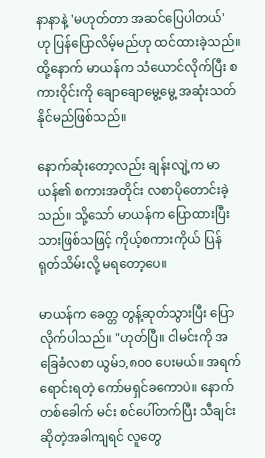နာနာနဲ့ 'မဟုတ်တာ အဆင်ပြေပါတယ်' ဟု ပြန်ပြောလိမ့်မည်ဟု ထင်ထားခဲ့သည်။ ထို့နောက် မာယန်က သံယောင်လိုက်ပြီး စကားဝိုင်းကို ချောချောမွေ့မွေ့ အဆုံးသတ်နိုင်မည်ဖြစ်သည်။

နောက်ဆုံးတော့လည်း ချန်းလျဲ့က မာယန်၏ စကားအတိုင်း လစာပိုတောင်းခဲ့သည်။ သို့သော် မာယန်က ပြောထားပြီးသားဖြစ်သဖြင့် ကိုယ့်စကားကိုယ် ပြန်ရုတ်သိမ်းလို့ မရတော့ပေ။

မာယန်က ခေတ္တ တွန့်ဆုတ်သွားပြီး ပြောလိုက်ပါသည်။ "ဟုတ်ပြီ။ ငါမင်းကို အခြေခံလစာ ယွမ်၁,၈၀၀ ပေးမယ်။ အရက်ရောင်းရတဲ့ ကော်မရှင်ခကောပဲ။ နောက်တစ်ခေါက် မင်း စင်ပေါ်တက်ပြီး သီချင်းဆိုတဲ့အခါကျရင် လူတွေ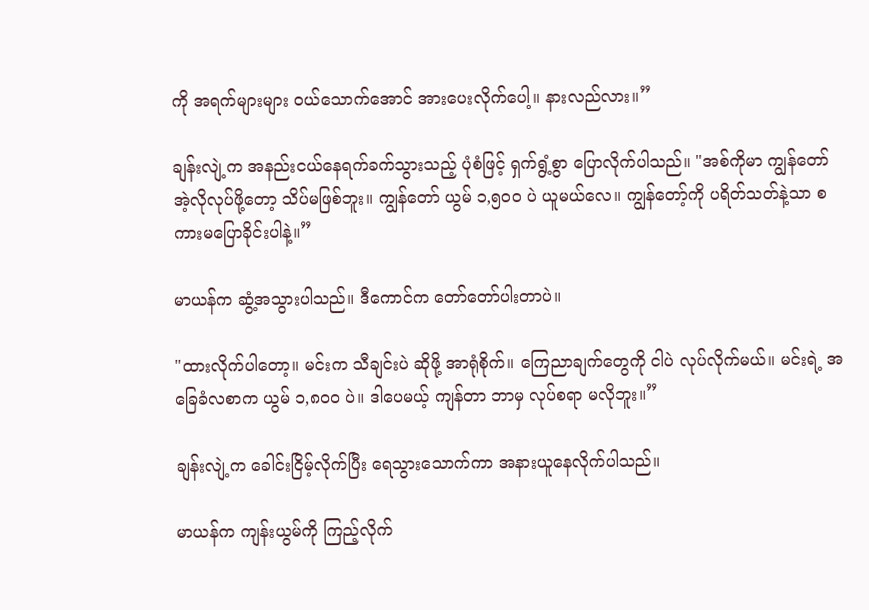ကို အရက်များများ ဝယ်သောက်အောင် အားပေးလိုက်ပေါ့။ နားလည်လား။”

ချန်းလျဲ့က အနည်းငယ်နေရက်ခက်သွားသည့် ပုံစံဖြင့် ရှက်ရွံ့စွာ ပြောလိုက်ပါသည်။ "အစ်ကိုမာ ကျွန်တော် အဲ့လိုလုပ်ဖို့တော့ သိပ်မဖြစ်ဘူး။ ကျွန်တော် ယွမ် ၁,၅၀၀ ပဲ ယူမယ်လေ။ ကျွန်တော့်ကို ပရိတ်သတ်နဲ့သာ စကားမပြောခိုင်းပါနဲ့။”

မာယန်က ဆွံ့အသွားပါသည်။ ဒီကောင်က တော်တော်ပါးတာပဲ။

"ထားလိုက်ပါတော့။ မင်းက သီချင်းပဲ ဆိုဖို့ အာရုံစိုက်။ ကြေညာချက်တွေကို ငါပဲ လုပ်လိုက်မယ်။ မင်းရဲ့ အခြေခံလစာက ယွမ် ၁,၈၀၀ ပဲ။ ဒါပေမယ့် ကျန်တာ ဘာမှ လုပ်စရာ မလိုဘူး။”

ချန်းလျဲ့က ခေါင်းငြိမ့်လိုက်ပြီး ရေသွားသောက်ကာ အနားယူနေလိုက်ပါသည်။

မာယန်က ကျန်းယွမ်ကို ကြည့်လိုက်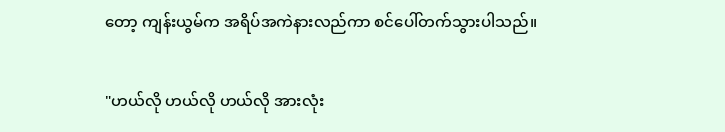တော့ ကျန်းယွမ်က အရိပ်အကဲနားလည်ကာ စင်ပေါ်တက်သွားပါသည်။

"ဟယ်လို ဟယ်လို ဟယ်လို အားလုံး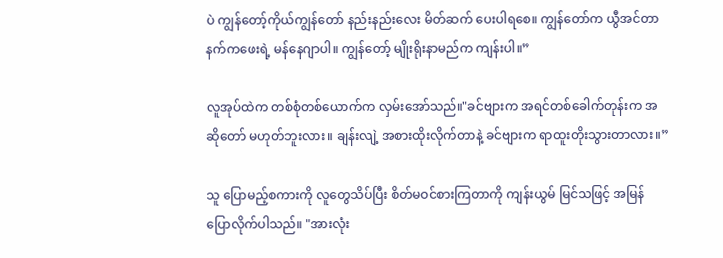ပဲ ကျွန်တော့်ကိုယ်ကျွန်တော် နည်းနည်းလေး မိတ်ဆက် ပေးပါရစေ။ ကျွန်တော်က ယွီအင်တာနက်ကဖေးရဲ့ မန်နေဂျာပါ။ ကျွန်တော့် မျိုးရိုးနာမည်က ကျန်းပါ။”

လူအုပ်ထဲက တစ်စုံတစ်ယောက်က လှမ်းအော်သည်။"ခင်ဗျားက အရင်တစ်ခေါက်တုန်းက အဆိုတော် မဟုတ်ဘူးလား။ ချန်းလျဲ့ အစားထိုးလိုက်တာနဲ့ ခင်ဗျားက ရာထူးတိုးသွားတာလား။”

သူ ပြောမည့်စကားကို လူတွေသိပ်ပြီး စိတ်မဝင်စားကြတာကို ကျန်းယွမ် မြင်သဖြင့် အမြန် ပြောလိုက်ပါသည်။ "အားလုံး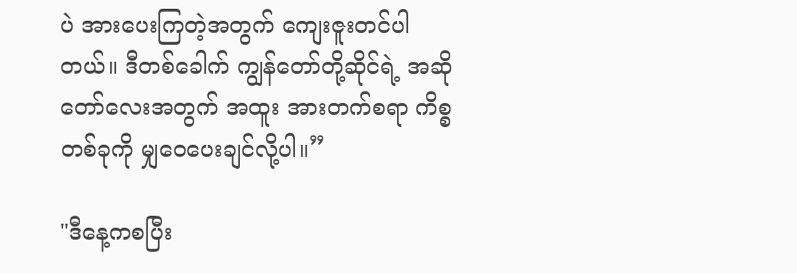ပဲ အားပေးကြတဲ့အတွက် ကျေးဇူးတင်ပါတယ်။ ဒီတစ်ခေါက် ကျွန်တော်တို့ဆိုင်ရဲ့ အဆိုတော်လေးအတွက် အထူး အားတက်စရာ ကိစ္စတစ်ခုကို မျှဝေပေးချင်လို့ပါ။”

"ဒီနေ့ကစပြီး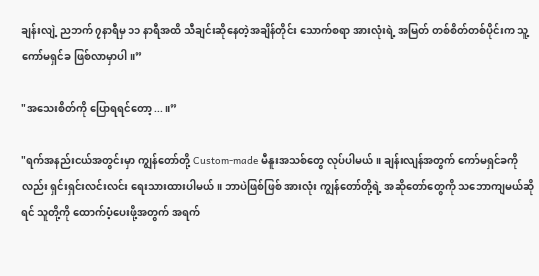ချန်းလျဲ့ ညဘက် ၇နာရီမှ ၁၁ နာရီအထိ သီချင်းဆိုနေတဲ့အချိန်တိုင်း သောက်စရာ အားလုံးရဲ့ အမြတ် တစ်စိတ်တစ်ပိုင်းက သူ့ကော်မရှင်ခ ဖြစ်လာမှာပါ။”

"အသေးစိတ်ကို ပြောရရင်တော့...။”

"ရက်အနည်းငယ်အတွင်းမှာ ကျွန်တော်တို့ Custom-made မီနူးအသစ်တွေ လုပ်ပါမယ်။ ချန်းလျန်အတွက် ကော်မရှင်ခကိုလည်း ရှင်းရှင်းလင်းလင်း ရေးသားထားပါမယ်။ ဘာပဲဖြစ်ဖြစ် အားလုံး ကျွန်တော်တို့ရဲ့ အဆိုတော်တွေကို သဘောကျမယ်ဆိုရင် သူတို့ကို ထောက်ပံ့ပေးဖို့အတွက် အရက်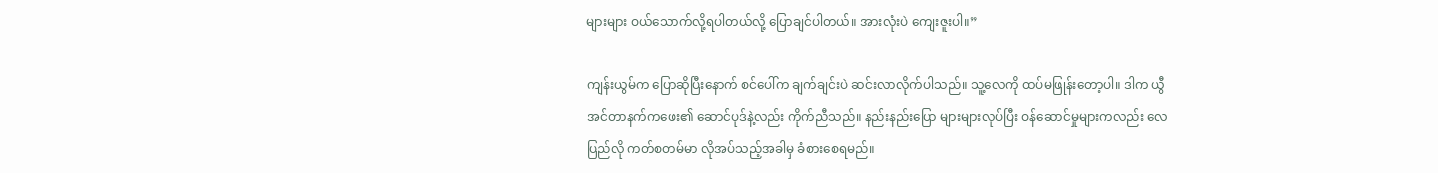များများ ဝယ်သောက်လို့ရပါတယ်လို့ ပြောချင်ပါတယ်။ အားလုံးပဲ ကျေးဇူးပါ။”

ကျန်းယွမ်က ပြောဆိုပြီးနောက် စင်ပေါ်က ချက်ချင်းပဲ ဆင်းလာလိုက်ပါသည်။ သူ့လေကို ထပ်မဖြုန်းတော့ပါ။ ဒါက ယွီအင်တာနက်ကဖေး၏ ဆောင်ပုဒ်နဲ့လည်း ကိုက်ညီသည်။ နည်းနည်းပြော များများလုပ်ပြီး ဝန်ဆောင်မှုများကလည်း လေပြည်လို ကတ်စတမ်မာ လိုအပ်သည့်အခါမှ ခံစားစေရမည်။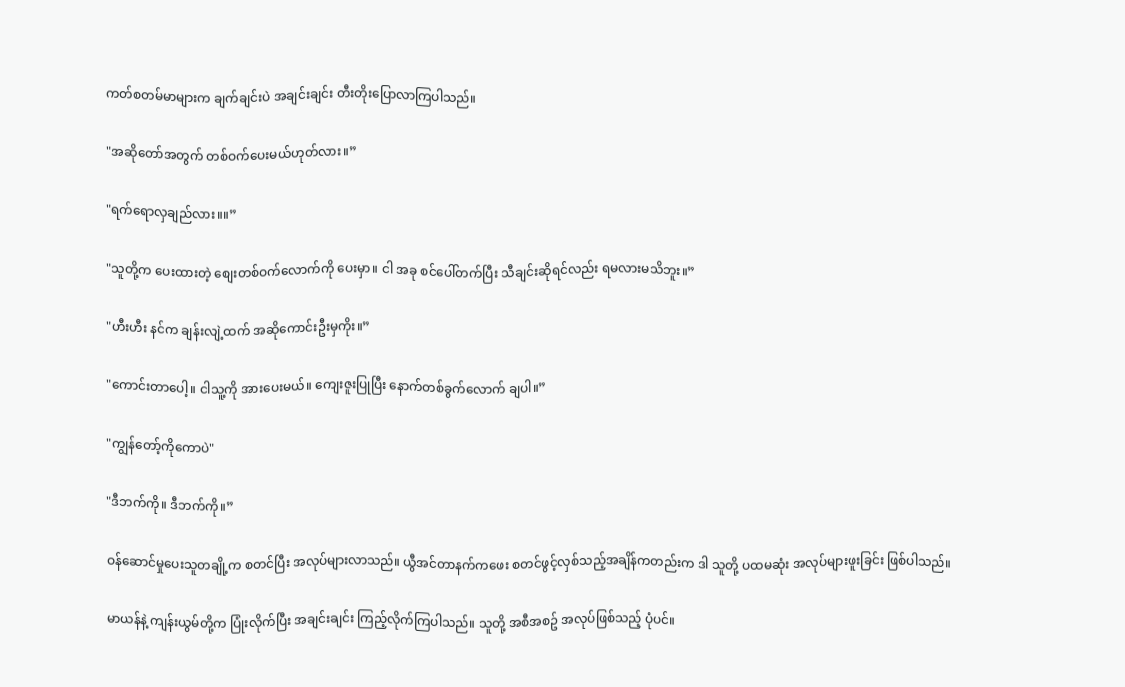ကတ်စတမ်မာများက ချက်ချင်းပဲ အချင်းချင်း တီးတိုးပြောလာကြပါသည်။

"အဆိုတော်အတွက် တစ်ဝက်ပေးမယ်ဟုတ်လား။”

"ရက်ရောလှချည်လား။။”

"သူတို့က ပေးထားတဲ့ စျေးတစ်ဝက်လောက်ကို ပေးမှာ။ ငါ အခု စင်ပေါ်တက်ပြီး သီချင်းဆိုရင်လည်း ရမလားမသိဘူး။”

"ဟီးဟီး နင်က ချန်းလျဲ့ထက် အဆိုကောင်းဦးမှကိုး။”

"ကောင်းတာပေါ့။ ငါသူ့ကို အားပေးမယ်။ ကျေးဇူးပြုပြီး နောက်တစ်ခွက်လောက် ချပါ။”

"ကျွန်တော့်ကိုကောပဲ"

"ဒီဘက်ကို။ ဒီဘက်ကို။”

ဝန်ဆောင်မှုပေးသူတချို့က စတင်ပြီး အလုပ်များလာသည်။ ယွီအင်တာနက်ကဖေး စတင်ဖွင့်လှစ်သည့်အချိန်ကတည်းက ဒါ သူတို့ ပထမဆုံး အလုပ်များဖူးခြင်း ဖြစ်ပါသည်။

မာယန်နဲ့ ကျန်းယွမ်တို့က ပြုံးလိုက်ပြီး အချင်းချင်း ကြည့်လိုက်ကြပါသည်။ သူတို့ အစီအစဥ် အလုပ်ဖြစ်သည့် ပုံပင်။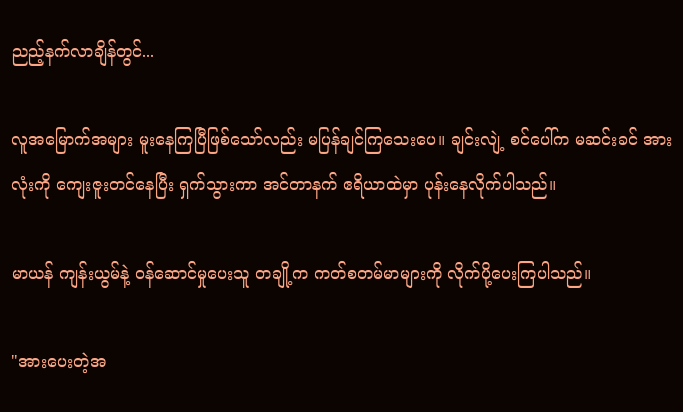ညည့်နက်လာချိန်တွင်...

လူအမြောက်အများ မူးနေကြပြီဖြစ်သော်လည်း မပြန်ချင်ကြသေးပေ။ ချင်းလျဲ့ စင်ပေါ်က မဆင်းခင် အားလုံးကို ကျေးဇူးတင်နေပြီး ရှက်သွားကာ အင်တာနက် ဧရိယာထဲမှာ ပုန်းနေလိုက်ပါသည်။

မာယန် ကျန်းယွမ်နဲ့ ဝန်ဆောင်မှုပေးသူ တချို့က ကတ်စတမ်မာများကို လိုက်ပို့ပေးကြပါသည်။

"အားပေးတဲ့အ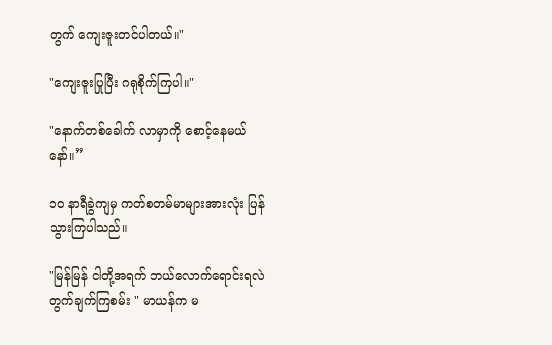တွက် ကျေးဇူးတင်ပါတယ်။"

"ကျေးဇူးပြုပြီး ဂရုစိုက်ကြပါ။"

"နောက်တစ်ခေါက် လာမှာကို စောင့်နေမယ်နော်။”

၁၀ နာရီခွဲကျမှ ကတ်စတမ်မာများအားလုံး ပြန်သွားကြပါသည်။

"မြန်မြန် ငါတို့အရက် ဘယ်လောက်ရောင်းရလဲ တွက်ချက်ကြစမ်း " မာယန်က မ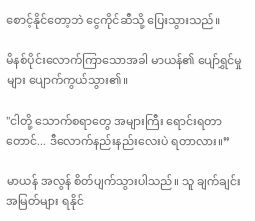စောင့်နိုင်တော့ဘဲ ငွေကိုင်ဆီသို့ ပြေးသွားသည်။

မိနစ်ပိုင်းလောက်ကြာသောအခါ မာယန်၏ ပျော်ရွှင်မှုများ ပျောက်ကွယ်သွား၏။

"ငါတို့ သောက်စရာတွေ အများကြီး ရောင်းရတာတောင်... ဒီလောက်နည်းနည်းလေးပဲ ရတာလား။”

မာယန် အလွန် စိတ်ပျက်သွားပါသည်။ သူ ချက်ချင်း အမြတ်များ ရနိုင်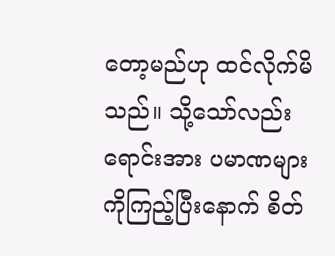တော့မည်ဟု ထင်လိုက်မိသည်။ သို့သော်လည်း ရောင်းအား ပမာဏများကိုကြည့်ပြီးနောက် စိတ်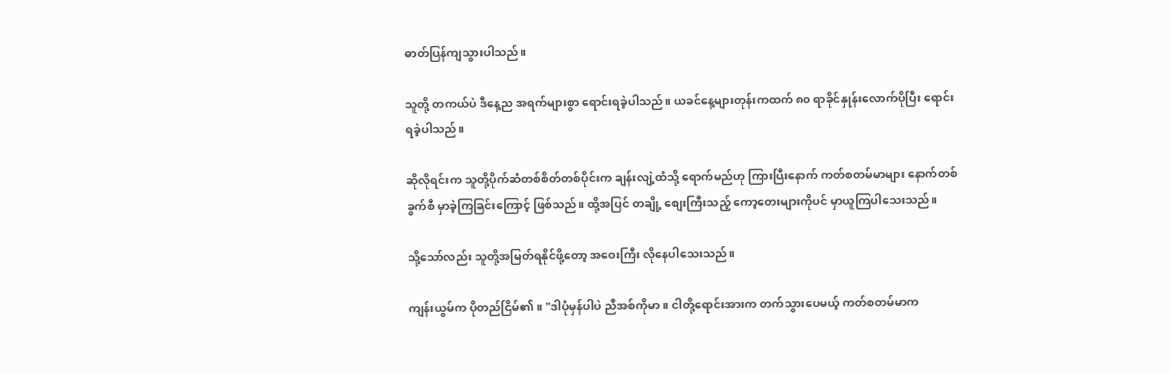ဓာတ်ပြန်ကျသွားပါသည်။

သူတို့ တကယ်ပဲ ဒီနေ့ည အရက်များစွာ ရောင်းရခဲ့ပါသည်။ ယခင်နေ့များတုန်းကထက် ၈၀ ရာခိုင်နှုန်းလောက်ပိုပြီး ရောင်းရခဲ့ပါသည်။

ဆိုလိုရင်းက သူတို့ပိုက်ဆံတစ်စိတ်တစ်ပိုင်းက ချန်းလျဲ့ထံသို့ ရောက်မည်ဟု ကြားပြီးနောက် ကတ်စတမ်မာများ နောက်တစ်ခွက်စီ မှာခဲ့ကြခြင်းကြောင့် ဖြစ်သည်။ ထို့အပြင် တချို့ စျေးကြီးသည့် ကော့တေးများကိုပင် မှာယူကြပါသေးသည်။

သို့သော်လည်း သူတို့အမြတ်ရနိုင်ဖို့တော့ အဝေးကြီး လိုနေပါသေးသည်။

ကျန်းယွမ်က ပိုတည်ငြိမ်၏။ "ဒါပုံမှန်ပါပဲ ညီအစ်ကိုမာ။ ငါတို့ရောင်းအားက တက်သွားပေမယ့် ကတ်စတမ်မာက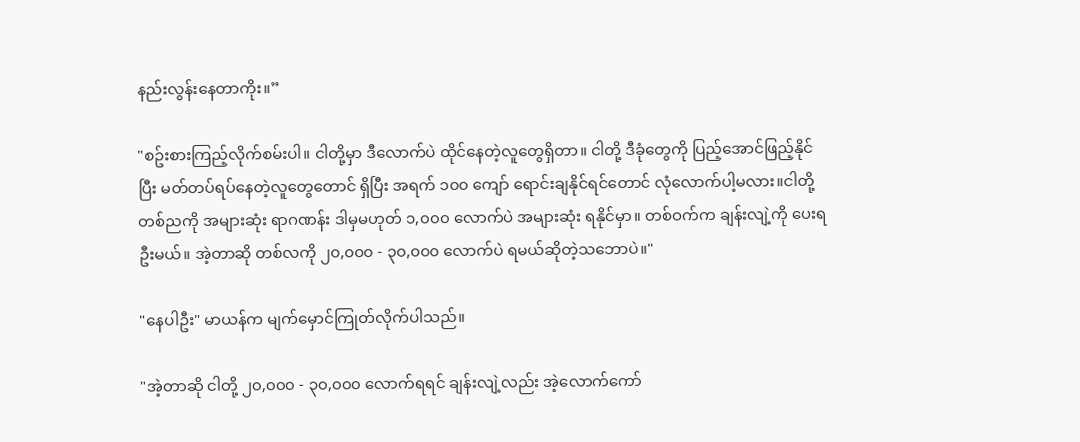နည်းလွန်းနေတာကိုး။”

"စဥ်းစားကြည့်လိုက်စမ်းပါ။ ငါတို့မှာ ဒီလောက်ပဲ ထိုင်နေတဲ့လူတွေရှိတာ။ ငါတို့ ဒီခုံတွေကို ပြည့်အောင်ဖြည့်နိုင်ပြီး မတ်တပ်ရပ်နေတဲ့လူတွေတောင် ရှိပြီး အရက် ၁၀၀ ကျော် ရောင်းချနိုင်ရင်တောင် လုံလောက်ပါ့မလား။ငါတို့ တစ်ညကို အများဆုံး ရာဂဏန်း ဒါမှမဟုတ် ၁,၀၀၀ လောက်ပဲ အများဆုံး ရနိုင်မှာ။ တစ်ဝက်က ချန်းလျဲ့ကို ပေးရဦးမယ်။ အဲ့တာဆို တစ်လကို ၂၀,၀၀၀ - ၃၀,၀၀၀ လောက်ပဲ ရမယ်ဆိုတဲ့သဘောပဲ။"

"နေပါဦး" မာယန်က မျက်မှောင်ကြုတ်လိုက်ပါသည်။

"အဲ့တာဆို ငါတို့ ၂၀,၀၀၀ - ၃၀,၀၀၀ လောက်ရရင် ချန်းလျဲ့လည်း အဲ့လောက်ကော်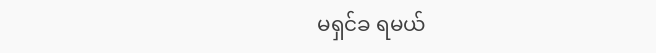မရှင်ခ ရမယ်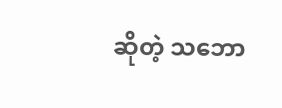ဆိုတဲ့ သဘော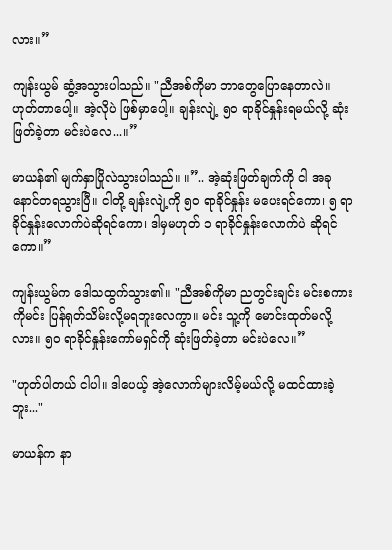လား။”

ကျန်းယွမ် ဆွံ့အသွားပါသည်။ "ညီအစ်ကိုမာ ဘာတွေပြောနေတာလဲ။ ဟုတ်တာပေါ့။ အဲ့လိုပဲ ဖြစ်မှာပေါ့။ ချန်းလျဲ့ ၅၀ ရာခိုင်နှုန်းရမယ်လို့ ဆုံးဖြတ်ခဲ့တာ မင်းပဲလေ...။”

မာယန်၏ မျက်နှာပြိုလဲသွားပါသည်။ ။”.. အဲ့ဆုံးဖြတ်ချက်ကို ငါ အခုနောင်တရသွားပြီ။ ငါတို့ ချန်းလျဲ့ကို ၅၀ ရာခိုင်နှုန်း မပေးရင်ကော၊ ၅ ရာခိုင်နှုန်းလောက်ပဲဆိုရင်ကော၊ ဒါမှမဟုတ် ၁ ရာခိုင်နှုန်းလောက်ပဲ ဆိုရင်ကော။”

ကျန်းယွမ်က ဒေါသထွက်သွား၏။ "ညီအစ်ကိုမာ ညတွင်းချင်း မင်းစကားကိုမင်း ပြန်ရုတ်သိမ်းလို့မရဘူးလေကွာ။ မင်း သူ့ကို မောင်းထုတ်မလို့လား။ ၅၀ ရာခိုင်နှုန်းကော်မရှင်ကို ဆုံးဖြတ်ခဲ့တာ မင်းပဲလေ။”

"ဟုတ်ပါတယ် ငါပါ။ ဒါပေယ့် အဲ့လောက်များလိမ့်မယ်လို့ မထင်ထားခဲ့ဘူး..."

မာယန်က နာ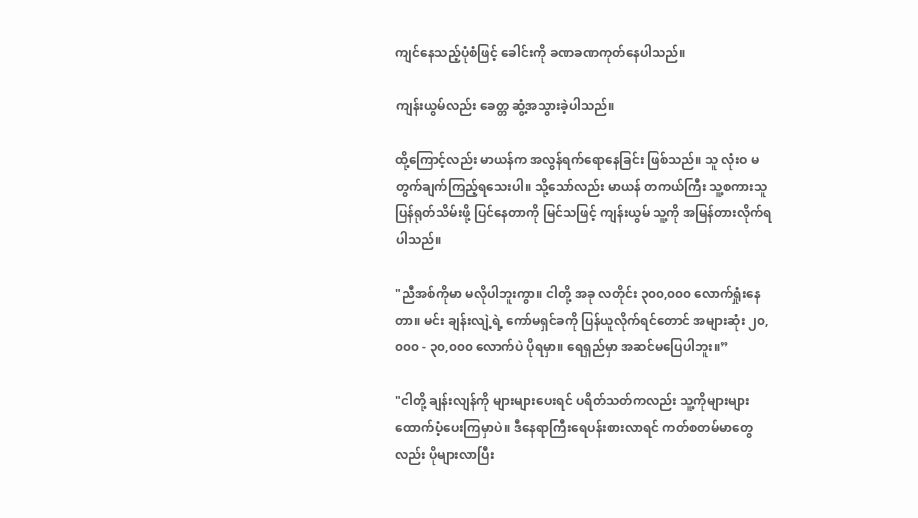ကျင်နေသည့်ပုံစံဖြင့် ခေါင်းကို ခဏခဏကုတ်နေပါသည်။

ကျန်းယွမ်လည်း ခေတ္တ ဆွံ့အသွားခဲ့ပါသည်။

ထို့ကြောင့်လည်း မာယန်က အလွန်ရက်ရောနေခြင်း ဖြစ်သည်။ သူ လုံးဝ မတွက်ချက်ကြည့်ရသေးပါ။ သို့သော်လည်း မာယန် တကယ်ကြီး သူ့စကားသူ ပြန်ရုတ်သိမ်းဖို့ ပြင်နေတာကို မြင်သဖြင့် ကျန်းယွမ် သူ့ကို အမြန်တားလိုက်ရပါသည်။

"ညီအစ်ကိုမာ မလိုပါဘူးကွာ။ ငါတို့ အခု လတိုင်း ၃၀၀,၀၀၀ လောက်ရှုံးနေတာ။ မင်း ချန်းလျဲ့ရဲ့ ကော်မရှင်ခကို ပြန်ယူလိုက်ရင်တောင် အများဆုံး ၂၀,၀၀၀ - ၃၀,၀၀၀ လောက်ပဲ ပိုရမှာ။ ရေရှည်မှာ အဆင်မပြေပါဘူး။”

"ငါတို့ ချန်းလျန်ကို များများပေးရင် ပရိတ်သတ်ကလည်း သူ့ကိုများများ ထောက်ပံ့ပေးကြမှာပဲ။ ဒီနေရာကြီးရေပန်းစားလာရင် ကတ်စတမ်မာတွေလည်း ပိုများလာပြီး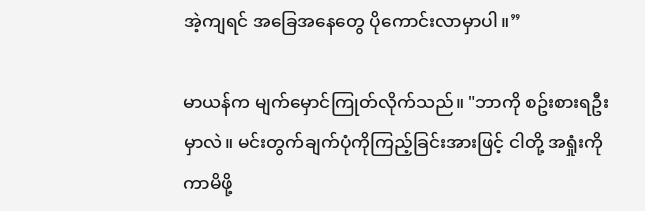အဲ့ကျရင် အခြေအနေတွေ ပိုကောင်းလာမှာပါ။”

မာယန်က မျက်မှောင်ကြုတ်လိုက်သည်။ "ဘာကို စဥ်းစားရဦးမှာလဲ။ မင်းတွက်ချက်ပုံကိုကြည့်ခြင်းအားဖြင့် ငါတို့ အရှုံးကိုကာမိဖို့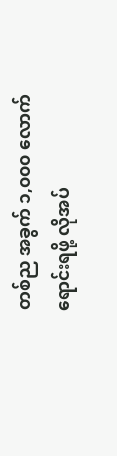တစ်ည အခွက် ၁,၀၀၀ လောက် ရောင်းရဖို့ လိုအပ်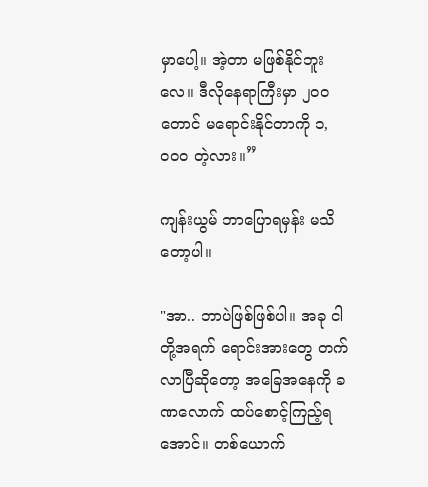မှာပေါ့။ အဲ့တာ မဖြစ်နိုင်ဘူးလေ။ ဒီလိုနေရာကြီးမှာ ၂၀၀ တောင် မရောင်းနိုင်တာကို ၁,၀၀၀ တဲ့လား။”

ကျန်းယွမ် ဘာပြောရမှန်း မသိတော့ပါ။

"အာ.. ဘာပဲဖြစ်ဖြစ်ပါ။ အခု ငါတို့အရက် ရောင်းအားတွေ တက်လာပြီဆိုတော့ အခြေအနေကို ခဏလောက် ထပ်စောင့်ကြည့်ရအောင်။ တစ်ယောက်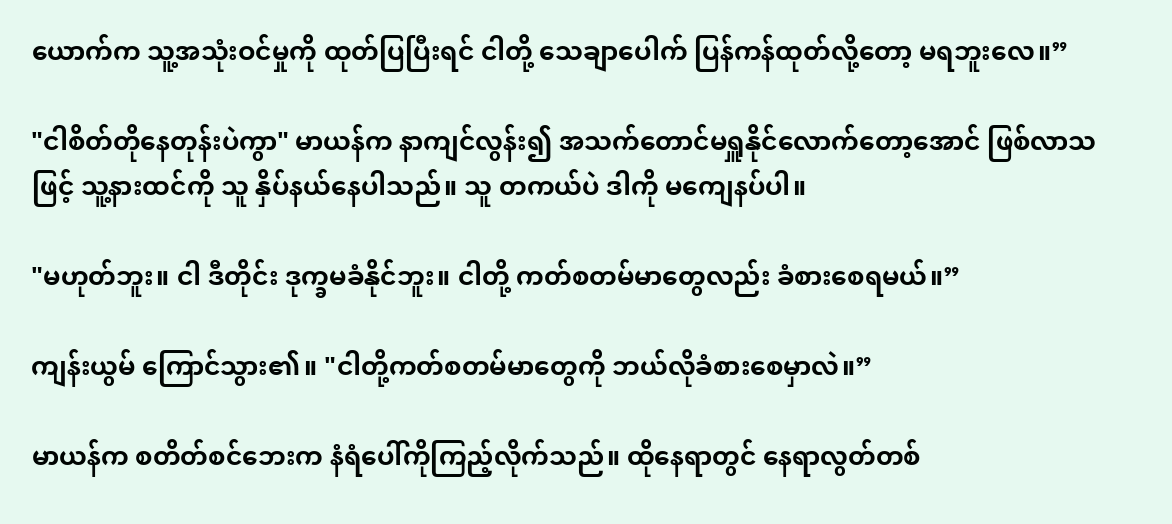ယောက်က သူ့အသုံးဝင်မှုကို ထုတ်ပြပြီးရင် ငါတို့ သေချာပေါက် ပြန်ကန်ထုတ်လို့တော့ မရဘူးလေ။”

"ငါစိတ်တိုနေတုန်းပဲကွာ" မာယန်က နာကျင်လွန်း၍ အသက်တောင်မရှူနိုင်လောက်တော့အောင် ဖြစ်လာသဖြင့် သူ့နားထင်ကို သူ နှိပ်နယ်နေပါသည်။ သူ တကယ်ပဲ ဒါကို မကျေနပ်ပါ။

"မဟုတ်ဘူး။ ငါ ဒီတိုင်း ဒုက္ခမခံနိုင်ဘူး။ ငါတို့ ကတ်စတမ်မာတွေလည်း ခံစားစေရမယ်။”

ကျန်းယွမ် ကြောင်သွား၏။ "ငါတို့ကတ်စတမ်မာတွေကို ဘယ်လိုခံစားစေမှာလဲ။”

မာယန်က စတိတ်စင်ဘေးက နံရံပေါ်ကိုကြည့်လိုက်သည်။ ထိုနေရာတွင် နေရာလွတ်တစ်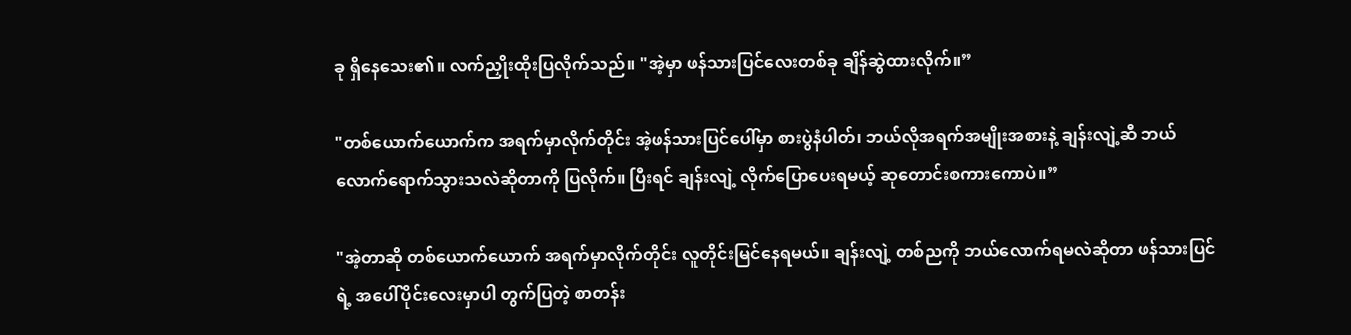ခု ရှိနေသေး၏။ လက်ညှိုးထိုးပြလိုက်သည်။ "အဲ့မှာ ဖန်သားပြင်လေးတစ်ခု ချိန်ဆွဲထားလိုက်။”

"တစ်ယောက်ယောက်က အရက်မှာလိုက်တိုင်း အဲ့ဖန်သားပြင်ပေါ်မှာ စားပွဲနံပါတ်၊ ဘယ်လိုအရက်အမျိုးအစားနဲ့ ချန်းလျဲ့ဆီ ဘယ်လောက်ရောက်သွားသလဲဆိုတာကို ပြလိုက်။ ပြီးရင် ချန်းလျဲ့ လိုက်ပြောပေးရမယ့် ဆုတောင်းစကားကောပဲ။”

"အဲ့တာဆို တစ်ယောက်ယောက် အရက်မှာလိုက်တိုင်း လူတိုင်းမြင်နေရမယ်။ ချန်းလျဲ့ တစ်ညကို ဘယ်လောက်ရမလဲဆိုတာ ဖန်သားပြင်ရဲ့ အပေါ်ပိုင်းလေးမှာပါ တွက်ပြတဲ့ စာတန်း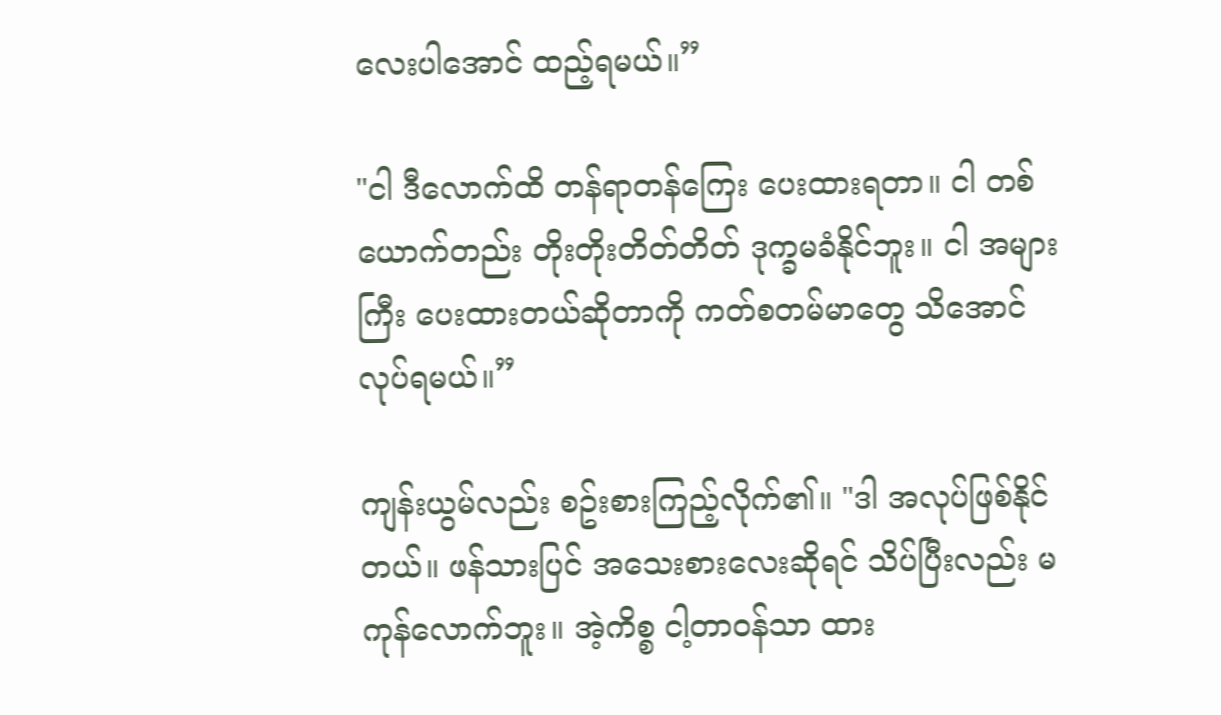လေးပါအောင် ထည့်ရမယ်။”

"ငါ ဒီလောက်ထိ တန်ရာတန်ကြေး ပေးထားရတာ။ ငါ တစ်ယောက်တည်း တိုးတိုးတိတ်တိတ် ဒုက္ခမခံနိုင်ဘူး။ ငါ အများကြီး ပေးထားတယ်ဆိုတာကို ကတ်စတမ်မာတွေ သိအောင် လုပ်ရမယ်။”

ကျန်းယွမ်လည်း စဥ်းစားကြည့်လိုက်၏။ "ဒါ အလုပ်ဖြစ်နိုင်တယ်။ ဖန်သားပြင် အသေးစားလေးဆိုရင် သိပ်ပြီးလည်း မကုန်လောက်ဘူး။ အဲ့ကိစ္စ ငါ့တာဝန်သာ ထား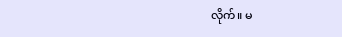လိုက်။ မ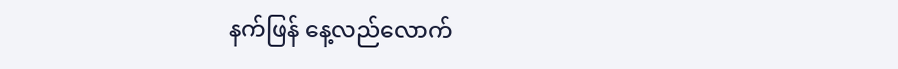နက်ဖြန် နေ့လည်လောက်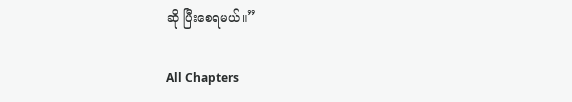ဆို ပြီးစေရမယ်။”

All Chapters